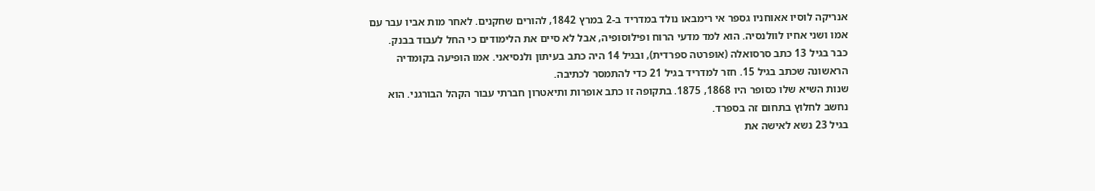אנריקה לוסיו אאוחניו גספר אי רימבאו נולד במדריד ב-2 במרץ 1842, להורים שחקנים. לאחר מות אביו עבר עם אמו ושני אחיו לוולנסיה. הוא למד מדעי הרוח ופילוסופיה, אבל לא סיים את הלימודים כי החל לעבוד בבנק.
כבר בגיל 13 כתב סרסואלה (אופרטה ספרדית), ובגיל 14 היה כתב בעיתון ולנסיאני. אמו הופיעה בקומדיה הראשונה שכתב בגיל 15. חזר למדריד בגיל 21 כדי להתמסר לכתיבה.
שנות השיא שלו כסופר היו 1868, 1875. בתקופה זו כתב אופרות ותיאטרון חברתי עבור הקהל הבורגני. הוא נחשב לחלוץ בתחום זה בספרד.
בגיל 23 נשא לאישה את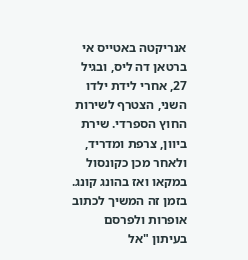אנריקטה באטייס אי ברטאן דה ליס, ובגיל 27, אחרי לידת ילדו השני, הצטרף לשירות החוץ הספרדי. שירת ביוון, צרפת ומדריד, ולאחר מכן כקונסול במקאו ואז בהונג קונג. בזמן זה המשיך לכתוב אופרות ולפרסם בעיתון "אל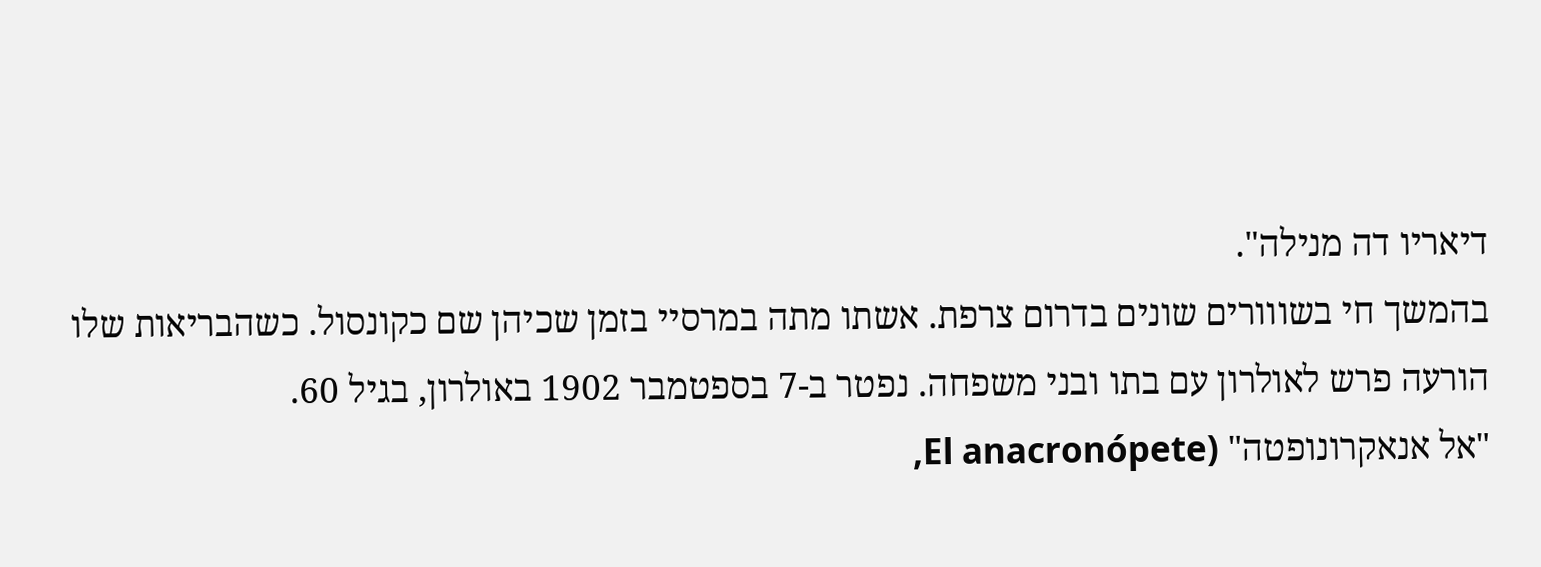דיאריו דה מנילה".
בהמשך חי בשווורים שונים בדרום צרפת. אשתו מתה במרסיי בזמן שכיהן שם כקונסול. כשהבריאות שלו הורעה פרש לאולרון עם בתו ובני משפחה. נפטר ב-7 בספטמבר 1902 באולרון, בגיל 60.
"אל אנאקרונופטה" (El anacronópete,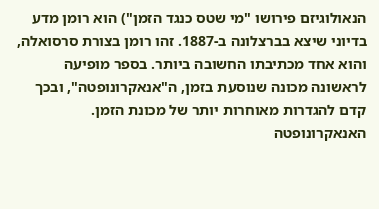הנאולוגיזם פירושו "מי שטס כנגד הזמן") הוא רומן מדע בדיוני שיצא בברצלונה ב-1887. זהו רומן בצורת סרסואלה, והוא אחד מכתיבתו החשובה ביותר. בספר מופיעה לראשונה מכונה שנוסעת בזמן, ה"אנאקרונופטה", ובכך קדם להגדרות מאוחרות יותר של מכונת הזמן.
האנאקרונופטה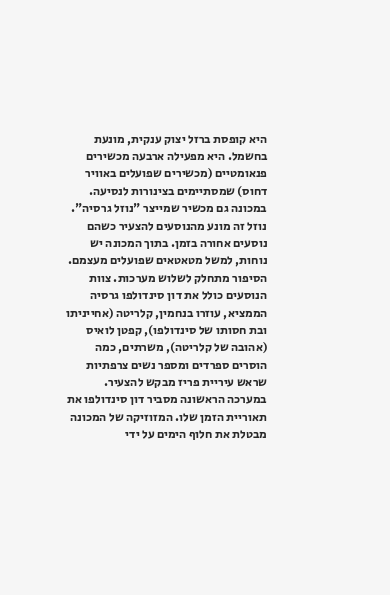היא קופסת ברזל יצוק ענקית, מונעת בחשמל. היא מפעילה ארבעה מכשירים פנאומטיים (מכשירים שפועלים באוויר דחוס) שמסתיימים בצינורות לנסיעה. במכונה גם מכשיר שמייצר "נוזל גרסיה". נוזל זה מונע מהנוסעים להצעיר כשהם נוסעים אחורה בזמן. בתוך המכונה יש נוחות, למשל מטאטאים שפועלים מעצמם.
הסיפור מתחלק לשלוש מערכות. צוות הנוסעים כולל את דון סינדולפו גרסיה הממציא, עוזרו בנחמין, קלריטה (אחייניתו ובת חסותו של סינדולפו), קפטן לואיס (אהובה של קלריטה), משרתים, כמה הוסרים ספרדים ומספר נשים צרפתיות שראש עיריית פריז מבקש להצעיר.
במערכה הראשונה מסביר דון סינדולפו את תאוריית הזמן שלו. המזוזיקה של המכונה מבטלת את חלוף הימים על ידי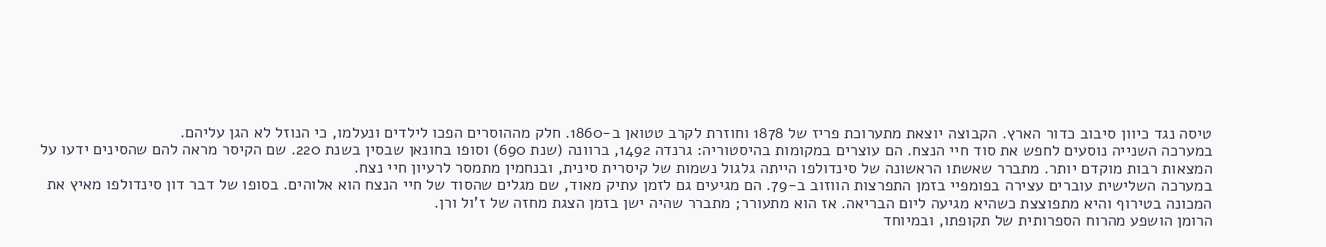טיסה נגד כיוון סיבוב כדור הארץ. הקבוצה יוצאת מתערוכת פריז של 1878 וחוזרת לקרב טטואן ב-1860. חלק מההוסרים הפכו לילדים ונעלמו, כי הנוזל לא הגן עליהם.
במערכה השנייה נוסעים לחפש את סוד חיי הנצח. הם עוצרים במקומות בהיסטוריה: גרנדה 1492, ברוונה (שנת 690) וסופו בחונאן שבסין בשנת 220. שם הקיסר מראה להם שהסינים ידעו על המצאות רבות מוקדם יותר. מתברר שאשתו הראשונה של סינדולפו הייתה גלגול נשמות של קיסרית סינית, ובנחמין מתמסר לרעיון חיי נצח.
במערכה השלישית עוברים עצירה בפומפיי בזמן התפרצות הווזוב ב-79. הם מגיעים גם לזמן עתיק מאוד, שם מגלים שהסוד של חיי הנצח הוא אלוהים. בסופו של דבר דון סינדולפו מאיץ את המכונה בטירוף והיא מתפוצצת כשהיא מגיעה ליום הבריאה. אז הוא מתעורר; מתברר שהיה ישן בזמן הצגת מחזה של ז'ול ורן.
הרומן הושפע מהרוח הספרותית של תקופתו, ובמיוחד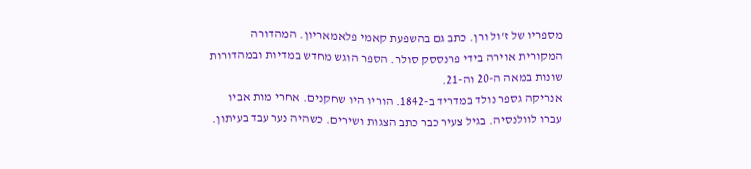מספריו של ז'ול ורן. כתב גם בהשפעת קאמי פלאמאריון. המהדורה המקורית אוירה בידי פרנססק סולר. הספר הוגש מחדש במדיות ובמהדורות שונות במאה ה-20 וה-21.
אנריקה גספר נולד במדריד ב-1842. הוריו היו שחקנים. אחרי מות אביו עברו לוולנסיה. בגיל צעיר כבר כתב הצגות ושירים. כשהיה נער עבד בעיתון.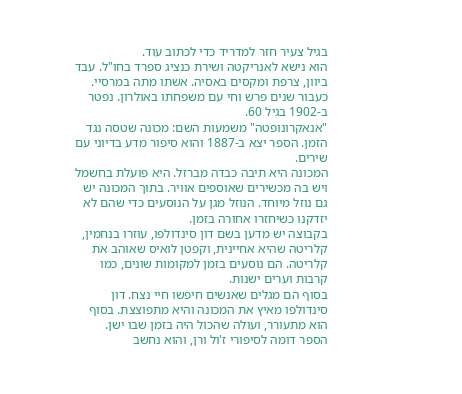בגיל צעיר חזר למדריד כדי לכתוב עוד.
הוא נישא לאנריקטה ושירת כנציג ספרד בחו"ל. עבד ביוון, צרפת ומקסים באסיה. אשתו מתה במרסיי. כעבור שנים פרש וחי עם משפחתו באולרון. נפטר ב-1902 בגיל 60.
"אנאקרונופטה" משמעות השם: מכונה שטסה נגד הזמן. הספר יצא ב-1887 והוא סיפור מדע בדיוני עם שירים.
המכונה היא תיבה כבדה מברזל. היא פועלת בחשמל ויש בה מכשירים שאוספים אוויר. בתוך המכונה יש גם נוזל מיוחד. הנוזל מגן על הנוסעים כדי שהם לא יזדקנו כשיחזרו אחורה בזמן.
בקבוצה יש מדען בשם דון סינדולפו, עוזרו בנחמין, קלריטה שהיא אחיינית, וקפטן לואיס שאוהב את קלריטה. הם נוסעים בזמן למקומות שונים, כמו קרבות וערים ישנות.
בסוף הם מגלים שאנשים חיפשו חיי נצח. דון סינדולפו מאיץ את המכונה והיא מתפוצצת. בסוף הוא מתעורר, ועולה שהכול היה בזמן שבו ישן.
הספר דומה לסיפורי ז'ול ורן, והוא נחשב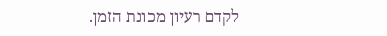לקדם רעיון מכונת הזמן.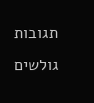תגובות גולשים